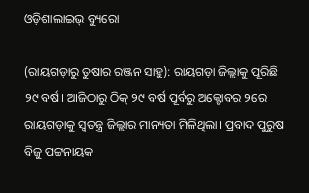ଓଡ଼ିଶାଲାଇଭ୍ ବ୍ୟୁରୋ

(ରାୟଗଡ଼ାରୁ ତୁଷାର ରଞ୍ଜନ ସାହୁ): ରାୟଗଡ଼ା ଜିଲ୍ଲାକୁ ପୂରିଛି ୨୯ ବର୍ଷ। ଆଜିଠାରୁ ଠିକ୍ ୨୯ ବର୍ଷ ପୂର୍ବରୁ ଅକ୍ଟୋବର ୨ରେ ରାୟଗଡ଼ାକୁ ସ୍ଵତନ୍ତ୍ର ଜିଲ୍ଲାର ମାନ୍ୟତା ମିଳିଥିଲା। ପ୍ରବାଦ ପୁରୁଷ ବିଜୁ ପଟ୍ଟନାୟକ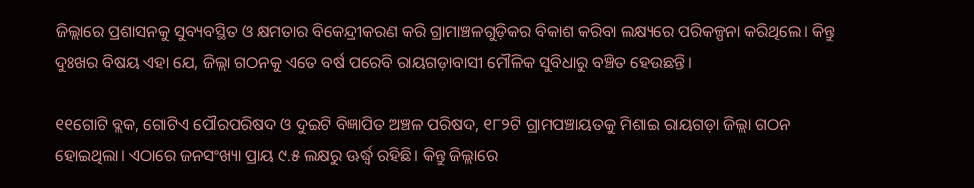ଜିଲ୍ଲାରେ ପ୍ରଶାସନକୁ ସୁବ୍ୟବସ୍ଥିତ ଓ କ୍ଷମତାର ବିକେନ୍ଦ୍ରୀକରଣ କରି ଗ୍ରାମାଞ୍ଚଳଗୁଡ଼ିକର ବିକାଶ କରିବା ଲକ୍ଷ୍ୟରେ ପରିକଳ୍ପନା କରିଥିଲେ। କିନ୍ତୁ ଦୁଃଖର ବିଷୟ ଏହା ଯେ, ଜିଲ୍ଲା ଗଠନକୁ ଏତେ ବର୍ଷ ପରେବି ରାୟଗଡ଼ାବାସୀ ମୌଳିକ ସୁବିଧାରୁ ବଞ୍ଚିତ ହେଉଛନ୍ତି।

୧୧ଗୋଟି ବ୍ଲକ, ଗୋଟିଏ ପୌରପରିଷଦ ଓ ଦୁଇଟି ବିଜ୍ଞାପିତ ଅଞ୍ଚଳ ପରିଷଦ, ୧୮୨ଟି ଗ୍ରାମପଞ୍ଚାୟତକୁ ମିଶାଇ ରାୟଗଡ଼ା ଜିଲ୍ଲା ଗଠନ ହୋଇଥିଲା। ଏଠାରେ ଜନସଂଖ୍ୟା ପ୍ରାୟ ୯.୫ ଲକ୍ଷରୁ ଊର୍ଦ୍ଧ୍ୱ ରହିଛି। କିନ୍ତୁ ଜିଲ୍ଲାରେ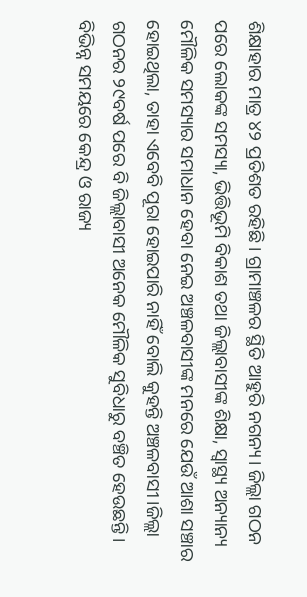ଶିକ୍ଷାହାର ମାତ୍ର ୪୨ ପ୍ରତିଶତ ରହିଛି। ଗ୍ରାମାଞ୍ଚଳର ସ୍ଥିତି ଆହୁରି ନଗନ୍ୟ। ଜିଲ୍ଲା ଗଠନ ପରେ ଲୋକଙ୍କ ସମସ୍ୟା, ଭିତ୍ତିଭୂମି ବିକାଶ ତଥା ଜିଲ୍ଲାବାସୀଙ୍କ ଶିକ୍ଷା, ସ୍ୱାସ୍ଥ୍ୟ ଅନ୍ୟାନ୍ୟ ମୌଳିକ ସମସ୍ୟାର ସମାଧାନ ହେବା ନେଇ ଅଞ୍ଚଳବାସୀଙ୍କ ମନରେ ଯେଉଁ ଆଶା ସଞ୍ଚାର ହୋଇଥିଲା, ତାହା ଏବେବି ପୂରା ହୋଇପାରି ନାହିଁ ବୋଲି କୁହନ୍ତି ଅଞ୍ଚଳବାସୀ।ଜିଲ୍ଲା ଗଠନର ୨୯ବର୍ଷ ପରେ ବି ଜିଲ୍ଲାବାସୀ ଅନେକ ମୌଳିକ ସୁବିଧାରୁ ବଞ୍ଚିତ ହେଉଛନ୍ତି। ବିଭିନ୍ନ ସମୟରେ କେନ୍ଦ୍ର ଓ ରାଜ୍ୟ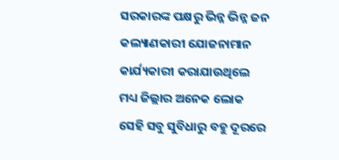ସରକାରଙ୍କ ପକ୍ଷରୁ ଭିନ୍ନ ଭିନ୍ନ ଜନ କଲ୍ୟାଣକାରୀ ଯୋଜନାମାନ କାର୍ଯ୍ୟକାରୀ କରାଯାଉଥିଲେ ମଧ୍ୟ ଜିଲ୍ଲାର ଅନେକ ଲୋକ ସେହି ସବୁ ସୁବିଧାରୁ ବହୁ ଦୂରରେ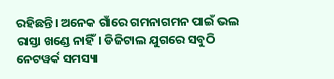ରହିଛନ୍ତି। ଅନେକ ଗାଁରେ ଗମନାଗମନ ପାଇଁ ଭଲ ରାସ୍ତା ଖଣ୍ଡେ ନାହିଁ। ଡିଜିଟାଲ ଯୁଗରେ ସବୁଠି ନେଟୱର୍କ ସମସ୍ୟା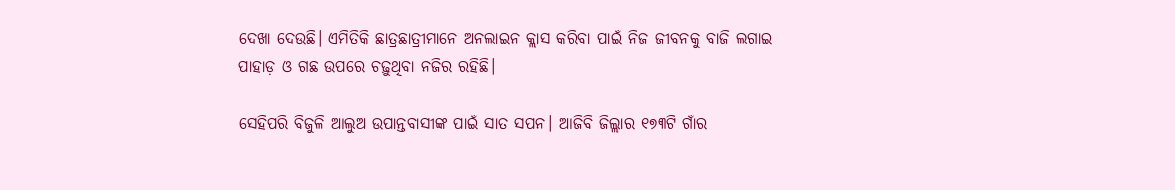ଦେଖା ଦେଉଛି। ଏମିତିକି ଛାତ୍ରଛାତ୍ରୀମାନେ ଅନଲାଇନ କ୍ଲାସ କରିବା ପାଇଁ ନିଜ ଜୀବନକୁ ବାଜି ଲଗାଇ ପାହାଡ଼ ଓ ଗଛ ଉପରେ ଚଢ଼ୁଥିବା ନଜିର ରହିଛି।

ସେହିପରି ବିଜୁଳି ଆଲୁଅ ଉପାନ୍ତବାସୀଙ୍କ ପାଇଁ ସାତ ସପନ। ଆଜିବି ଜିଲ୍ଲାର ୧୭୩ଟି ଗାଁର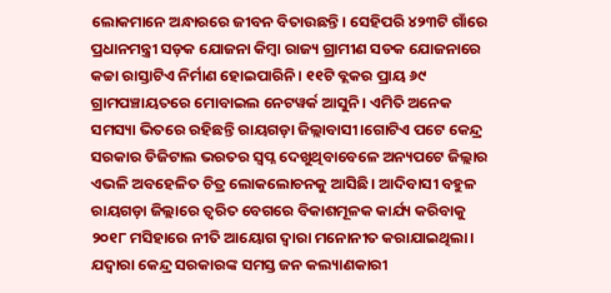ଲୋକମାନେ ଅନ୍ଧାରରେ ଜୀବନ ବିତାଉଛନ୍ତି। ସେହିପରି ୪୨୩ଟି ଗାଁରେ ପ୍ରଧାନମନ୍ତ୍ରୀ ସଡ଼କ ଯୋଜନା କିମ୍ବା ରାଜ୍ୟ ଗ୍ରାମୀଣ ସଡକ ଯୋଜନାରେ କଚ୍ଚା ରାସ୍ତାଟିଏ ନିର୍ମାଣ ହୋଇପାରିନି। ୧୧ଟି ବ୍ଲକର ପ୍ରାୟ ୬୯ ଗ୍ରାମପଞ୍ଚାୟତରେ ମୋବାଇଲ ନେଟୱର୍କ ଆସୁନି। ଏମିତି ଅନେକ ସମସ୍ୟା ଭିତରେ ରହିଛନ୍ତି ରାୟଗଡ଼ା ଜିଲ୍ଲାବାସୀ।ଗୋଟିଏ ପଟେ କେନ୍ଦ୍ର ସରକାର ଡିଜିଟାଲ ଭରତର ସ୍ୱପ୍ନ ଦେଖୁଥିବାବେଳେ ଅନ୍ୟପଟେ ଜିଲ୍ଲାର ଏଭଳି ଅବହେଳିତ ଚିତ୍ର ଲୋକଲୋଚନକୁ ଆସିଛି। ଆଦିବାସୀ ବହୁଳ ରାୟଗଡ଼ା ଜିଲ୍ଲାରେ ତ୍ୱରିତ ବେଗରେ ବିକାଶମୂଳକ କାର୍ଯ୍ୟ କରିବାକୁ ୨୦୧୮ ମସିହାରେ ନୀତି ଆୟୋଗ ଦ୍ୱାରା ମନୋନୀତ କରାଯାଇଥିଲା। ଯଦ୍ୱାରା କେନ୍ଦ୍ର ସରକାରଙ୍କ ସମସ୍ତ ଜନ କଲ୍ୟାଣକାରୀ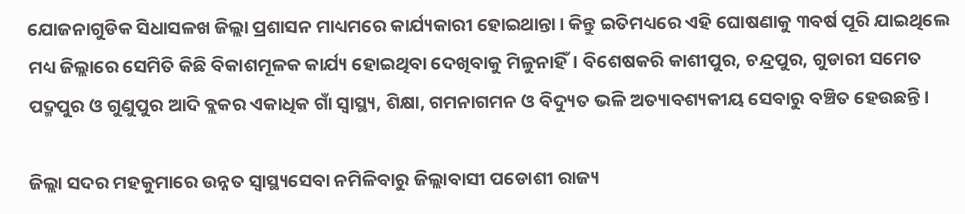ଯୋଜନାଗୁଡିକ ସିଧାସଳଖ ଜିଲ୍ଲା ପ୍ରଶାସନ ମାଧ୍ୟମରେ କାର୍ଯ୍ୟକାରୀ ହୋଇଥାନ୍ତା। କିନ୍ତୁ ଇତିମଧ୍ୟରେ ଏହି ଘୋଷଣାକୁ ୩ବର୍ଷ ପୂରି ଯାଇଥିଲେ ମଧ୍ୟ ଜିଲ୍ଲାରେ ସେମିତି କିଛି ବିକାଶମୂଳକ କାର୍ଯ୍ୟ ହୋଇଥିବା ଦେଖିବାକୁ ମିଳୁନାହିଁ। ବିଶେଷକରି କାଶୀପୁର, ଚନ୍ଦ୍ରପୁର, ଗୁଡାରୀ ସମେତ ପଦ୍ମପୁର ଓ ଗୁଣୁପୁର ଆଦି ବ୍ଲକର ଏକାଧିକ ଗାଁ ସ୍ୱାସ୍ଥ୍ୟ, ଶିକ୍ଷା, ଗମନାଗମନ ଓ ବିଦ୍ୟୁତ ଭଳି ଅତ୍ୟାବଶ୍ୟକୀୟ ସେବାରୁ ବଞ୍ଚିତ ହେଉଛନ୍ତି।

ଜିଲ୍ଲା ସଦର ମହକୁମାରେ ଉନ୍ନତ ସ୍ୱାସ୍ଥ୍ୟସେବା ନମିଳିବାରୁ ଜିଲ୍ଲାବାସୀ ପଡୋଶୀ ରାଜ୍ୟ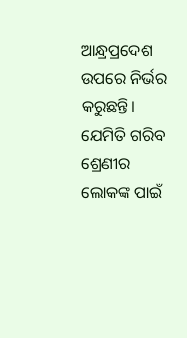ଆନ୍ଧ୍ରପ୍ରଦେଶ ଉପରେ ନିର୍ଭର କରୁଛନ୍ତି। ଯେମିତି ଗରିବ ଶ୍ରେଣୀର ଲୋକଙ୍କ ପାଇଁ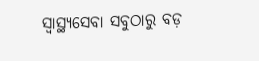ସ୍ୱାସ୍ଥ୍ୟସେବା ସବୁଠାରୁ ବଡ଼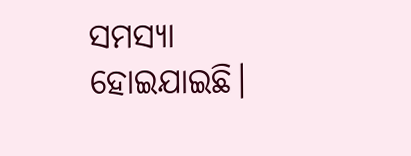ସମସ୍ୟା ହୋଇଯାଇଛି।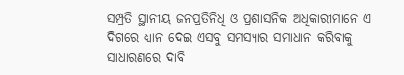ସମ୍ପ୍ରତି ସ୍ଥାନୀୟ ଜନପ୍ରତିନିଧି ଓ ପ୍ରଶାସନିକ ଅଧିକାରୀମାନେ ଏ ଦିଗରେ ଧ୍ୟାନ ଦେଇ ଏସବୁ ସମସ୍ୟାର ସମାଧାନ କରିବାକୁ ସାଧାରଣରେ ଦାବି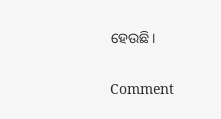ହେଉଛି।

Comment